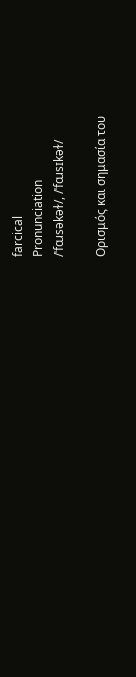farcical
Pronunciation
/ˈfɑɹsəkəɫ/, /ˈfɑɹsɪkəɫ/

Ορισμός και σημασία του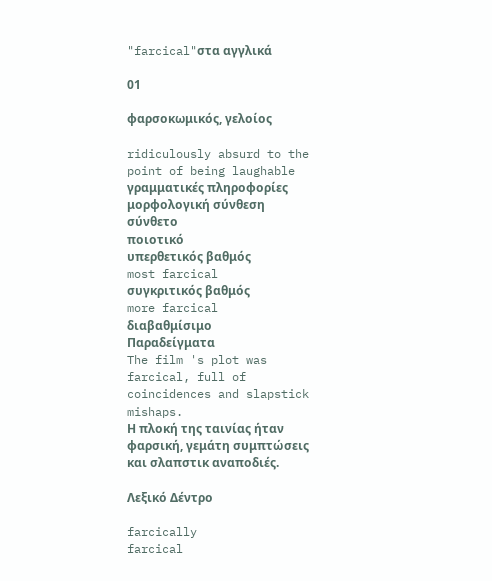"farcical"στα αγγλικά

01

φαρσοκωμικός, γελοίος

ridiculously absurd to the point of being laughable
γραμματικές πληροφορίες
μορφολογική σύνθεση
σύνθετο
ποιοτικό
υπερθετικός βαθμός
most farcical
συγκριτικός βαθμός
more farcical
διαβαθμίσιμο
Παραδείγματα
The film 's plot was farcical, full of coincidences and slapstick mishaps.
Η πλοκή της ταινίας ήταν φαρσική, γεμάτη συμπτώσεις και σλαπστικ αναποδιές.

Λεξικό Δέντρο

farcically
farcical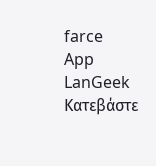farce
App
LanGeek
Κατεβάστε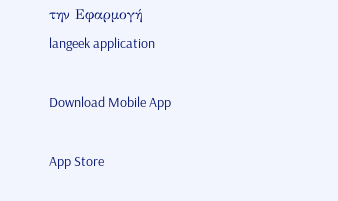την Εφαρμογή
langeek application

Download Mobile App

App Store